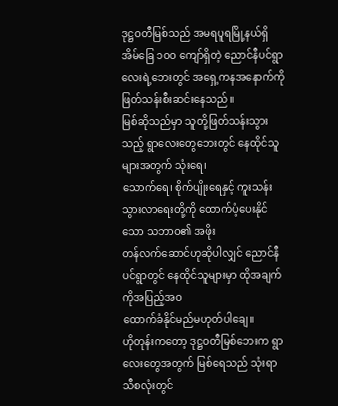ဒုဋ္ဌဝတီမြစ်သည် အမရပူရမြို့နယ်ရှိ အိမ်ခြေ ၁ဝဝ ကျော်ရှိတဲ့ ညောင်နီပင်ရွာလေးရဲ့ဘေးတွင် အရှေ့ကနအနောက်ကို ဖြတ်သန်းစီးဆင်းနေသည်။
မြစ်ဆိုသည်မှာ သူတို့ဖြတ်သန်းသွားသည့် ရွာလေးတွေဘေးတွင် နေထိုင်သူများအတွက် သုံးရေ၊
သောက်ရေ၊ စိုက်ပျိုးရေနှင့် ကူးသန်းသွားလာရေးတို့ကို ထောက်ပံ့ပေးနိုင်သော သဘာဝ၏ အဖိုး
တန်လက်ဆောင်ဟုဆိုပါလျှင် ညောင်နီပင်ရွာတွင် နေထိုင်သူများမှာ ထိုအချက်ကိုအပြည့်အဝ
ထောက်ခံနိုင်မည်မဟုတ်ပါချေ။
ဟိုတုန်းကတော့ ဒုဋ္ဌဝတီမြစ်ဘေးက ရွာလေးတွေအတွက် မြစ်ရေသည် သုံးရာသီစလုံးတွင်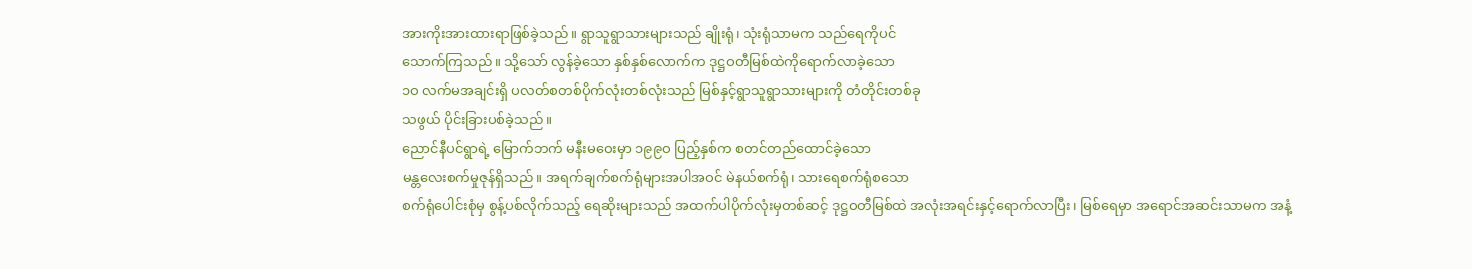အားကိုးအားထားရာဖြစ်ခဲ့သည်။ ရွာသူရွာသားများသည် ချိုးရုံ၊ သုံးရုံသာမက သည်ရေကိုပင်
သောက်ကြသည်။ သို့သော် လွန်ခဲ့သော နှစ်နှစ်လောက်က ဒုဋ္ဌဝတီမြစ်ထဲကိုရောက်လာခဲ့သော
၁ဝ လက်မအချင်းရှိ ပလတ်စတစ်ပိုက်လုံးတစ်လုံးသည် မြစ်နှင့်ရွာသူရွာသားများကို တံတိုင်းတစ်ခု
သဖွယ် ပိုင်းခြားပစ်ခဲ့သည်။
ညောင်နီပင်ရွာရဲ့ မြောက်ဘက် မနီးမဝေးမှာ ၁၉၉ဝ ပြည့်နှစ်က စတင်တည်ထောင်ခဲ့သော
မန္တလေးစက်မှုဇုန်ရှိသည်။ အရက်ချက်စက်ရုံများအပါအဝင် မဲနယ်စက်ရုံ၊ သားရေစက်ရုံစသော
စက်ရုံပေါင်းစုံမှ စွန့်ပစ်လိုက်သည့် ရေဆိုးများသည် အထက်ပါပိုက်လုံးမှတစ်ဆင့် ဒုဋ္ဌဝတီမြစ်ထဲ အလုံးအရင်းနှင့်ရောက်လာပြီး၊ မြစ်ရေမှာ အရောင်အဆင်းသာမက အနံ့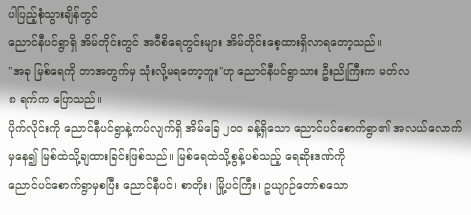ပါပြည့်စုံသွားချိန်တွင်
ညောင်နီပင်ရွာရှိ အိမ်တိုင်းတွင် အဝီစိရေတွင်းများ အိမ်တိုင်းစေ့ထားရှိလာရတော့သည်။
''အခု မြစ်ရေကို ဘာအတွက်မှ သုံးလို့မရတော့ဘူး''ဟု ညောင်နီပင်ရွာသား ဦးညိုကြီးက မတ်လ
၈ ရက်က ပြောသည်။
ပိုက်လိုင်းကို ညောင်နီပင်ရွာနဲ့ကပ်လျက်ရှိ အိမ်ခြေ ၂ဝဝ ခန့်ရှိသော ညောင်ပင်စောက်ရွာ၏ အလယ်လောက်မှနေ၍ မြစ်ထဲသို့ချထားခြင်းဖြစ်သည်။ မြစ်ရေထဲသို့စွန့်ပစ်သည့် ရေဆိုးဒဏ်ကို
ညောင်ပင်စောက်ရွာမှစပြီး ညောင်နီပင်၊ စာတိုး၊ မြို့ပင်ကြီး၊ ဥယျာဉ်တော်စသော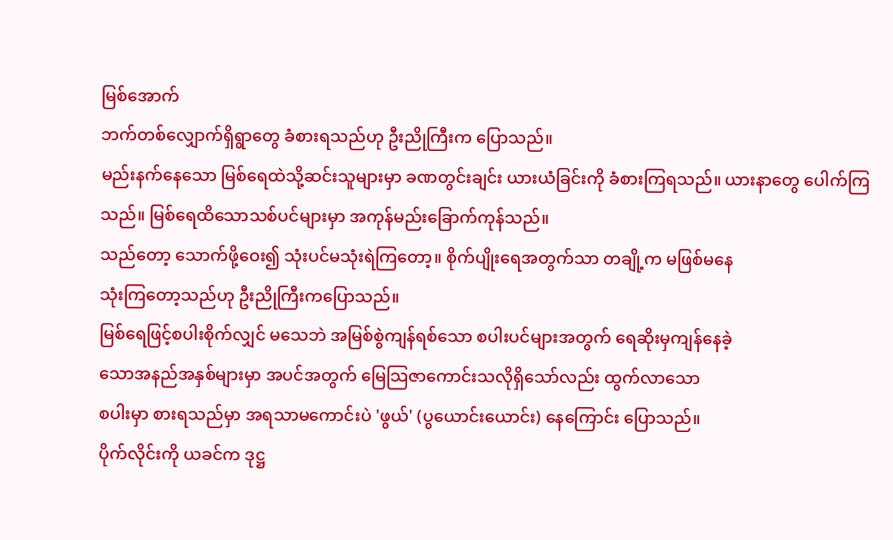မြစ်အောက်
ဘက်တစ်လျှောက်ရှိရွာတွေ ခံစားရသည်ဟု ဦးညိုကြီးက ပြောသည်။
မည်းနက်နေသော မြစ်ရေထဲသို့ဆင်းသူများမှာ ခဏတွင်းချင်း ယားယံခြင်းကို ခံစားကြရသည်။ ယားနာတွေ ပေါက်ကြသည်။ မြစ်ရေထိသောသစ်ပင်များမှာ အကုန်မည်းခြောက်ကုန်သည်။
သည်တော့ သောက်ဖို့ဝေး၍ သုံးပင်မသုံးရဲကြတော့။ စိုက်ပျိုးရေအတွက်သာ တချို့က မဖြစ်မနေ
သုံးကြတော့သည်ဟု ဦးညိုကြီးကပြောသည်။
မြစ်ရေဖြင့်စပါးစိုက်လျှင် မသေဘဲ အမြစ်စွဲကျန်ရစ်သော စပါးပင်များအတွက် ရေဆိုးမှကျန်နေခဲ့
သောအနည်အနှစ်များမှာ အပင်အတွက် မြေသြဇာကောင်းသလိုရှိသော်လည်း ထွက်လာသော
စပါးမှာ စားရသည်မှာ အရသာမကောင်းပဲ 'ဖွယ်' (ပွယောင်းယောင်း) နေကြောင်း ပြောသည်။
ပိုက်လိုင်းကို ယခင်က ဒုဋ္ဌ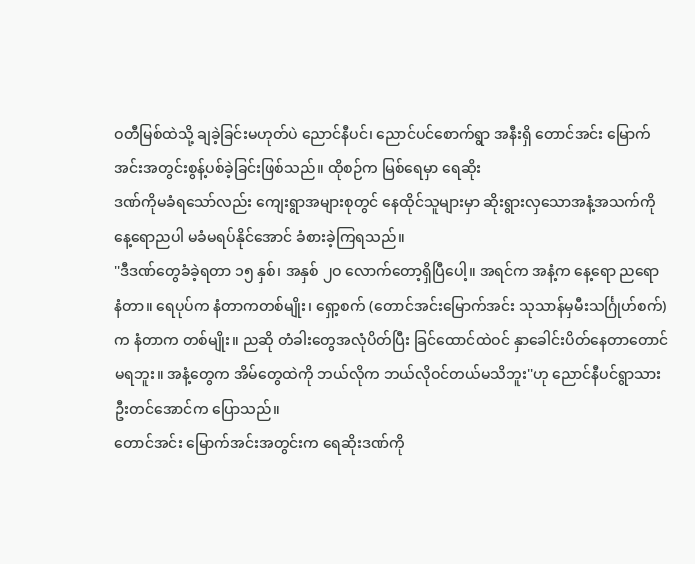ဝတီမြစ်ထဲသို့ ချခဲ့ခြင်းမဟုတ်ပဲ ညောင်နီပင်၊ ညောင်ပင်စောက်ရွာ အနီးရှိ တောင်အင်း မြောက်အင်းအတွင်းစွန့်ပစ်ခဲ့ခြင်းဖြစ်သည်။ ထိုစဉ်က မြစ်ရေမှာ ရေဆိုး
ဒဏ်ကိုမခံရသော်လည်း ကျေးရွာအများစုတွင် နေထိုင်သူများမှာ ဆိုးရွားလှသောအနံ့အသက်ကို
နေ့ရောညပါ မခံမရပ်နိုင်အောင် ခံစားခဲ့ကြရသည်။
''ဒီဒဏ်တွေခံခဲ့ရတာ ၁၅ နှစ်၊ အနှစ် ၂ဝ လောက်တော့ရှိပြီပေါ့။ အရင်က အနံ့က နေ့ရော ညရော
နံတာ။ ရေပုပ်က နံတာကတစ်မျိုး၊ ရှော့စက် (တောင်အင်းမြောက်အင်း သုသာန်မှမီးသင်္ဂြုဟ်စက်)
က နံတာက တစ်မျိုး။ ညဆို တံခါးတွေအလုံပိတ်ပြီး ခြင်ထောင်ထဲဝင် နှာခေါင်းပိတ်နေတာတောင်
မရဘူး။ အနံ့တွေက အိမ်တွေထဲကို ဘယ်လိုက ဘယ်လိုဝင်တယ်မသိဘူး''ဟု ညောင်နီပင်ရွာသား ဦးတင်အောင်က ပြောသည်။
တောင်အင်း မြောက်အင်းအတွင်းက ရေဆိုးဒဏ်ကို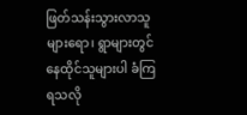ဖြတ်သန်းသွားလာသူများရော၊ ရွာများတွင်
နေထိုင်သူများပါ ခံကြရသလို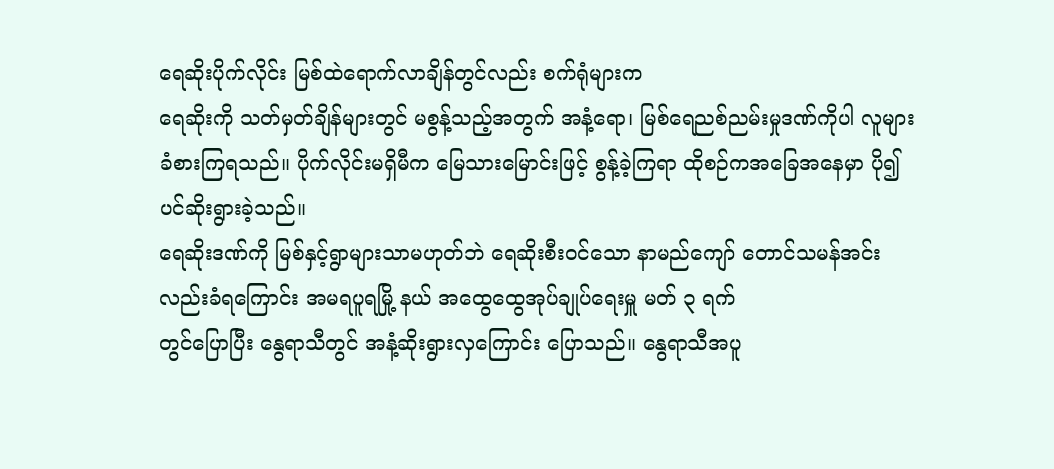ရေဆိုးပိုက်လိုင်း မြစ်ထဲရောက်လာချိန်တွင်လည်း စက်ရုံများက
ရေဆိုးကို သတ်မှတ်ချိန်များတွင် မစွန့်သည့်အတွက် အနံ့ရော၊ မြစ်ရေညစ်ညမ်းမှုဒဏ်ကိုပါ လူများ
ခံစားကြရသည်။ ပိုက်လိုင်းမရှိမီက မြေသားမြောင်းဖြင့် စွန့်ခဲ့ကြရာ ထိုစဉ်ကအခြေအနေမှာ ပို၍
ပင်ဆိုးရွားခဲ့သည်။
ရေဆိုးဒဏ်ကို မြစ်နှင့်ရွာများသာမဟုတ်ဘဲ ရေဆိုးစီးဝင်သော နာမည်ကျော် တောင်သမန်အင်း
လည်းခံရကြောင်း အမရပူရမြို့ နယ် အထွေထွေအုပ်ချုပ်ရေးမှူ မတ် ၃ ရက်
တွင်ပြောပြီး နွေရာသီတွင် အနံ့ဆိုးရွားလှကြောင်း ပြောသည်။ နွေရာသီအပူ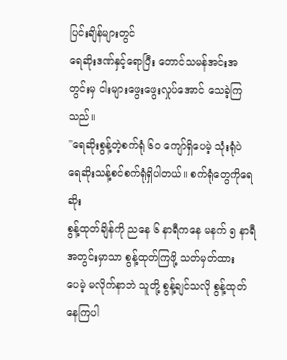ပြင်းချိန်များတွင်
ရေဆိုးဒဏ်နှင့်ရောပြီး တောင်သမန်အင်းအတွင်းမှ ငါးများဖွေးဖွေးလှုပ်အောင် သေခဲ့ကြသည်။
''ရေဆိုးစွန့်တဲ့စက်ရုံ ၆ဝ ကျော်ရှိပေမဲ့ သုံးရုံပဲ ရေဆိုးသန့်စင်စက်ရုံရှိပါတယ်။ စက်ရုံတွေကိုရေဆိုး
စွန့်ထုတ်ချိန်ကို ညနေ ၆ နာရီကနေ မနက် ၅ နာရီအတွင်းမှာသာ စွန့်ထုတ်ကြဖို့ သတ်မှတ်ထား
ပေမဲ့ မလိုက်နာဘဲ သူတို့ စွန့်ချင်သလို စွန့်ထုတ်နေကြပါ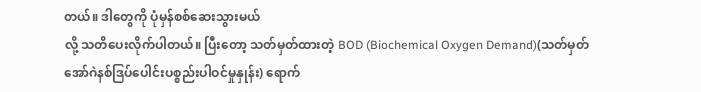တယ်။ ဒါတွေကို ပုံမှန်စစ်ဆေးသွားမယ်
လို့ သတိပေးလိုက်ပါတယ်။ ပြီးတော့ သတ်မှတ်ထားတဲ့ BOD (Biochemical Oxygen Demand)(သတ်မှတ် အော်ဂဲနစ်ဒြပ်ပေါင်းပစ္စည်းပါဝင်မှုနှုန်း) ရောက်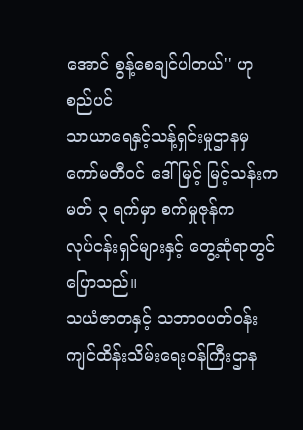အောင် စွန့်စေချင်ပါတယ်'' ဟု စည်ပင်
သာယာရေနှင့်သန့်ရှင်းမှုဌာနမှ ကော်မတီဝင် ဒေါ်မြင့် မြင့်သန်းက မတ် ၃ ရက်မှာ စက်မှုဇုန်က
လုပ်ငန်းရှင်များနှင့် တွေ့ဆုံရာတွင် ပြောသည်။
သယံဇာတနှင့် သဘာဝပတ်ဝန်းကျင်ထိန်းသိမ်းရေးဝန်ကြီးဌာန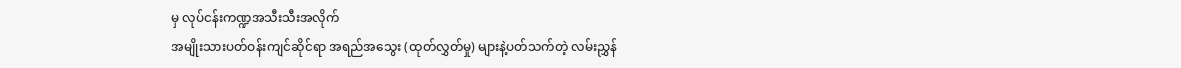မှ လုပ်ငန်းကဏ္ဍအသီးသီးအလိုက်
အမျိုးသားပတ်ဝန်းကျင်ဆိုင်ရာ အရည်အသွေး (ထုတ်လွှတ်မှု) များနဲ့ပတ်သက်တဲ့ လမ်းညွှန်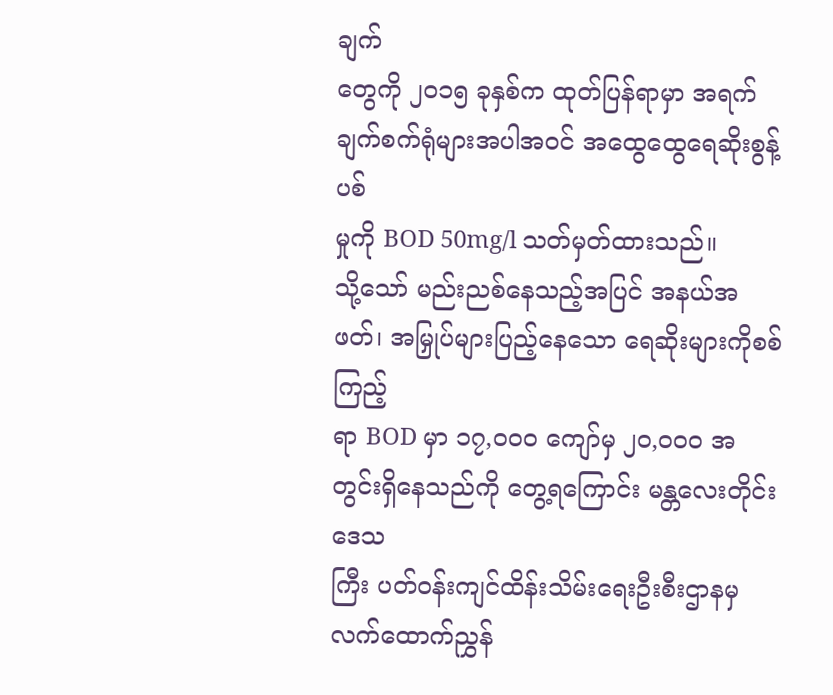ချက်
တွေကို ၂ဝ၁၅ ခုနှစ်က ထုတ်ပြန်ရာမှာ အရက်ချက်စက်ရုံများအပါအဝင် အထွေထွေရေဆိုးစွန့်ပစ်
မှုကို BOD 50mg/l သတ်မှတ်ထားသည်။
သို့သော် မည်းညစ်နေသည့်အပြင် အနယ်အဖတ်၊ အမြှုပ်များပြည့်နေသော ရေဆိုးများကိုစစ်ကြည့်
ရာ BOD မှာ ၁၇,ဝဝဝ ကျော်မှ ၂ဝ,ဝဝဝ အတွင်းရှိနေသည်ကို တွေ့ရကြောင်း မန္တလေးတိုင်းဒေသ
ကြီး ပတ်ဝန်းကျင်ထိန်းသိမ်းရေးဦးစီးဌာနမှ လက်ထောက်ညွှန်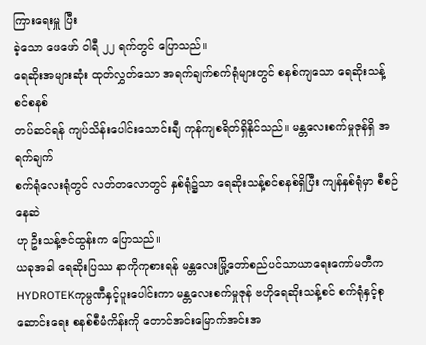ကြားရေးမှူ ပြီး
ခဲ့သော ဖေဖော် ဝါရီ ၂၂ ရက်တွင် ပြောသည်။
ရေဆိုးအများဆုံး ထုတ်လွှတ်သော အရက်ချက်စက်ရုံများတွင် စနစ်ကျသော ရေဆိုးသန့်စင်စနစ်
တပ်ဆင်ရန် ကျပ်သိန်းပေါင်းသောင်းချီ ကုန်ကျစရိတ်ရှိနိုင်သည်။ မန္တလေးစက်မှုဇုန်ရှိ အရက်ချက်
စက်ရုံလေးရုံတွင် လတ်တလောတွင် နှစ်ရုံ၌သာ ရေဆိုးသန့်စင်စနစ်ရှိပြီး ကျန်နှစ်ရုံမှာ စီစဉ်နေဆဲ
ဟု ဦးသန့်ဇင်ထွန်းက ပြောသည်။
ယခုအခါ ရေဆိုးပြဿ နာကိုကုစားရန် မန္တလေးမြို့တော်စည်ပင်သာယာရေးကော်မတီက
HYDROTEKကုမ္ပဏီနှင့်ပူးပေါင်းကာ မန္တလေးစက်မှုဇုန် ဗဟိုရေဆိုးသန့်စင် စက်ရုံနှင့်စုဆောင်းရေး စနစ်စီမံကိန်းကို တောင်အင်းမြောက်အင်းအ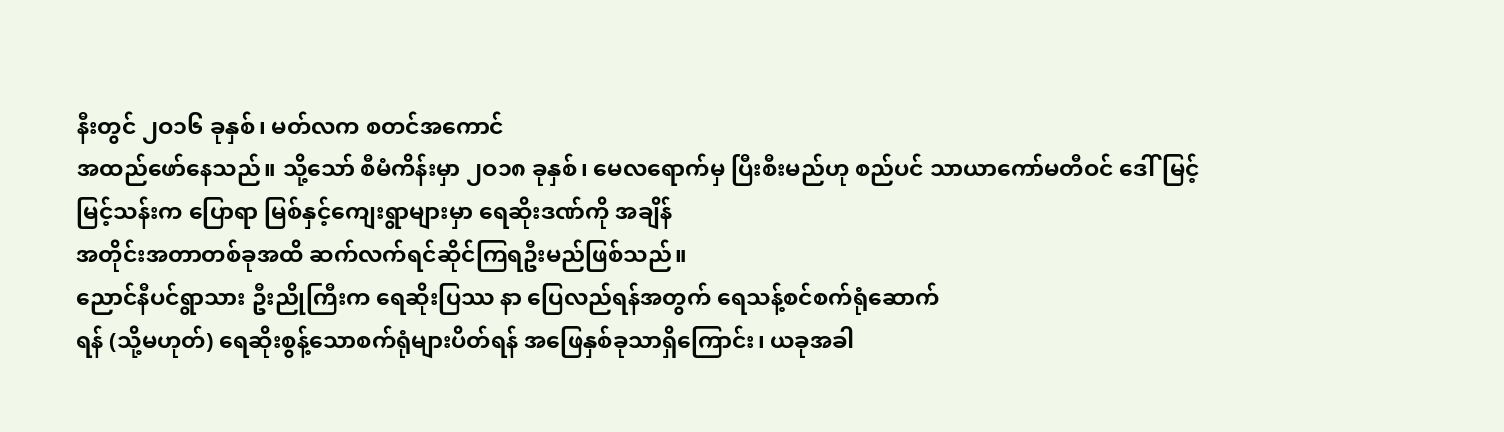နီးတွင် ၂ဝ၁၆ ခုနှစ်၊ မတ်လက စတင်အကောင်
အထည်ဖော်နေသည်။ သို့သော် စီမံကိန်းမှာ ၂ဝ၁၈ ခုနှစ်၊ မေလရောက်မှ ပြီးစီးမည်ဟု စည်ပင် သာယာကော်မတီဝင် ဒေါ်မြင့်မြင့်သန်းက ပြောရာ မြစ်နှင့်ကျေးရွာများမှာ ရေဆိုးဒဏ်ကို အချိန်
အတိုင်းအတာတစ်ခုအထိ ဆက်လက်ရင်ဆိုင်ကြရဦးမည်ဖြစ်သည်။
ညောင်နီပင်ရွာသား ဦးညိုကြီးက ရေဆိုးပြဿ နာ ပြေလည်ရန်အတွက် ရေသန့်စင်စက်ရုံဆောက်
ရန် (သို့မဟုတ်) ရေဆိုးစွန့်သောစက်ရုံများပိတ်ရန် အဖြေနှစ်ခုသာရှိကြောင်း၊ ယခုအခါ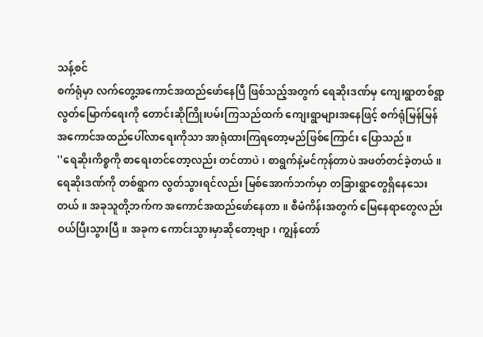သန့်စင်
စက်ရုံမှာ လက်တွေ့အကောင်အထည်ဖော်နေပြီ ဖြစ်သည့်အတွက် ရေဆိုးဒဏ်မှ ကျေးရွာတစ်ရွာ
လွတ်မြောက်ရေးကို တောင်းဆိုကြိုးပမ်းကြသည်ထက် ကျေးရွာများအနေဖြင့် စက်ရုံမြန်မြန်
အကောင်အထည်ပေါ်လာရေးကိုသာ အာရုံထားကြရတော့မည်ဖြစ်ကြောင်း ပြောသည်။
''ရေဆိုးကိစ္စကို စာရေးတင်တော့လည်း တင်တာပဲ၊ စာရွက်နဲ့မင်ကုန်တာပဲ အဖတ်တင်ခဲ့တယ်။
ရေဆိုးဒဏ်ကို တစ်ရွာက လွတ်သွားရင်လည်း မြစ်အောက်ဘက်မှာ တခြားရွာတွေရှိနေသေး
တယ်။ အခုသူတို့ဘက်က အကောင်အထည်ဖော်နေတာ။ စီမံကိန်းအတွက် မြေနေရာတွေလည်း
ဝယ်ပြီးသွားပြီ။ အခုက ကောင်းသွားမှာဆိုတော့ဗျာ၊ ကျွန်တော်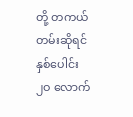တို့ တကယ်တမ်းဆိုရင် နှစ်ပေါင်း
၂ဝ လောက်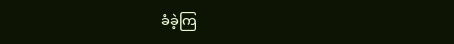ခံခဲ့ကြ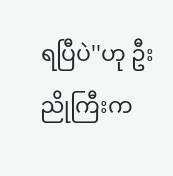ရပြီပဲ''ဟု ဦးညိုကြီးက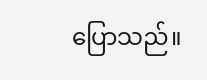ပြောသည်။